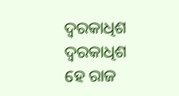ଦ୍ଵରକାଧିଶ
ଦ୍ଵରକାଧିଶ
ହେ ରାଜ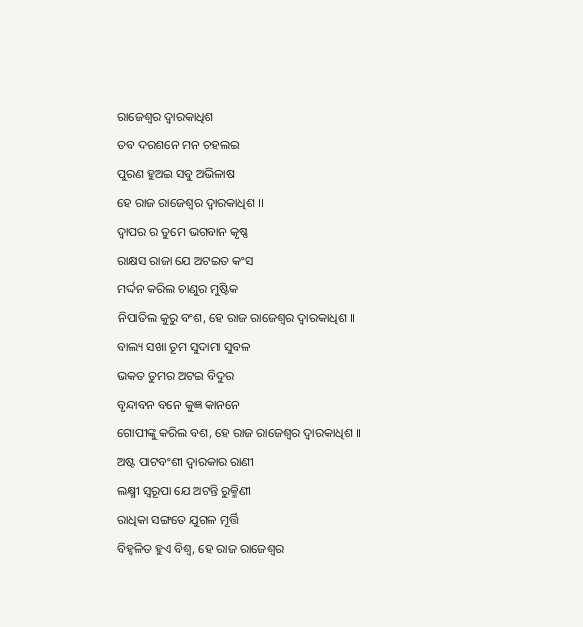ରାଜେଶ୍ଵର ଦ୍ଵାରକାଧିଶ
ତବ ଦରଶନେ ମନ ଚହଲଇ
ପୁରଣ ହୁଅଇ ସବୁ ଅଭିଳାଷ
ହେ ରାଜ ରାଜେଶ୍ଵର ଦ୍ଵାରକାଧିଶ ।।
ଦ୍ଵାପର ର ତୁମେ ଭଗବାନ କୃଷ୍ଣ
ରାକ୍ଷସ ରାଜା ଯେ ଅଟଇତ କଂସ
ମର୍ଦ୍ଦନ କରିଲ ଚାଣୁର ମୁଷ୍ଟିକ
ନିପାତିଲ କୁରୁ ବଂଶ, ହେ ରାଜ ରାଜେଶ୍ଵର ଦ୍ଵାରକାଧିଶ ।।
ବାଲ୍ୟ ସଖା ତୂମ ସୁଦାମା ସୁବଳ
ଭକତ ତୁମର ଅଟଇ ବିଦୁର
ବୃନ୍ଦାବନ ବନେ କୁଜ୍ଞ କାନନେ
ଗୋପୀଙ୍କୁ କରିଲ ବଶ, ହେ ରାଜ ରାଜେଶ୍ଵର ଦ୍ଵାରକାଧିଶ ।।
ଅଷ୍ଟ ପାଟବଂଶୀ ଦ୍ଵାରକାର ରାଣୀ
ଲକ୍ଷ୍ମୀ ସ୍ଵରୂପା ଯେ ଅଟନ୍ତି ରୁକ୍ମିଣୀ
ରାଧିକା ସଙ୍ଗତେ ଯୁଗଳ ମୂର୍ତ୍ତି
ବିହ୍ଵଳିତ ହୁଏ ବିଶ୍ଵ, ହେ ରାଜ ରାଜେଶ୍ଵର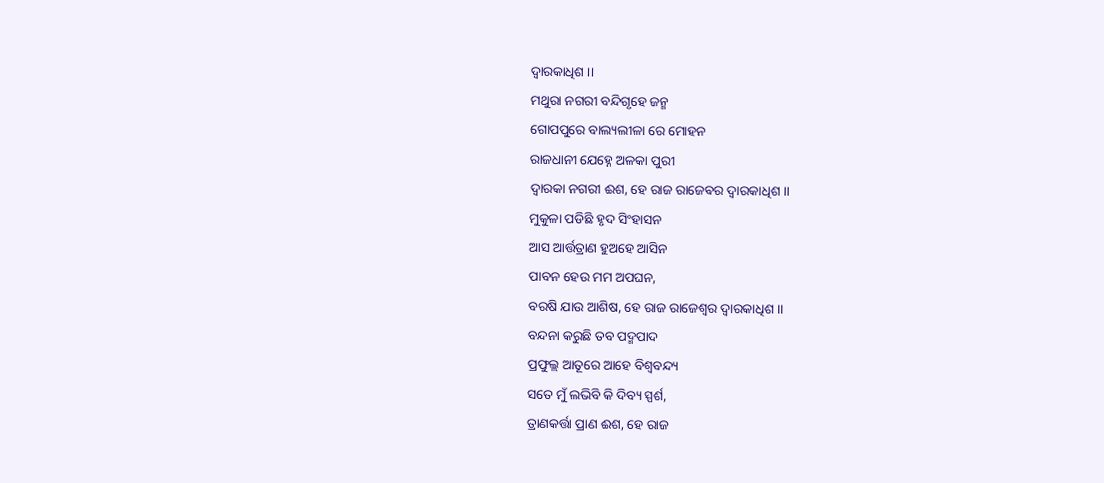ଦ୍ଵାରକାଧିଶ ।।
ମଥୁରା ନଗରୀ ବନ୍ଦିଗୃହେ ଜନ୍ମ
ଗୋପପୁରେ ବାଲ୍ୟଲୀଳା ରେ ମୋହନ
ରାଜଧାନୀ ଯେହ୍ନେ ଅଳକା ପୁରୀ
ଦ୍ଵାରକା ନଗରୀ ଈଶ, ହେ ରାଜ ରାଜେଵର ଦ୍ଵାରକାଧିଶ ।।
ମୁକୁଳା ପଡିଛି ହୃଦ ସିଂହାସନ
ଆସ ଆର୍ତ୍ତତ୍ରାଣ ହୁଅହେ ଆସିନ
ପାବନ ହେଉ ମମ ଅପଘନ,
ବରଷି ଯାଉ ଆଶିଷ, ହେ ରାଜ ରାଜେଶ୍ଵର ଦ୍ଵାରକାଧିଶ ।।
ବନ୍ଦନା କରୁଛି ତବ ପଦ୍ମପାଦ
ପ୍ରଫୁଲ୍ଲ ଆତୂରେ ଆହେ ବିଶ୍ଵବନ୍ଦ୍ୟ
ସତେ ମୁଁ ଲଭିବି କି ଦିବ୍ୟ ସ୍ପର୍ଶ,
ତ୍ରାଣକର୍ତ୍ତା ପ୍ରାଣ ଈଶ, ହେ ରାଜ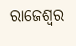ରାଜେଶ୍ଵର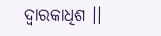ଦ୍ଵାରକାଧିଶ ।।